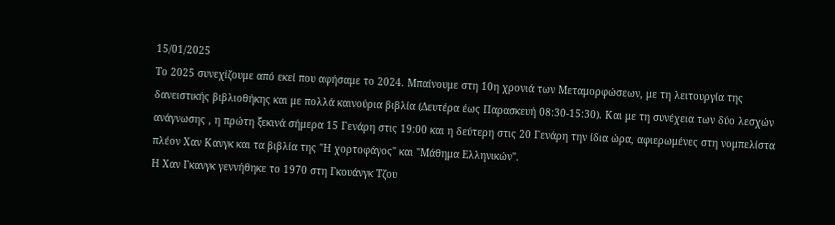15/01/2025
Το 2025 συνεχίζουμε από εκεί που αφήσαμε το 2024. Μπαίνουμε στη 10η χρονιά των Μεταμορφώσεων, με τη λειτουργία της δανειστικής βιβλιοθήκης και με πολλά καινούρια βιβλία (Δευτέρα έως Παρασκευή 08:30-15:30). Και με τη συνέχεια των δύο λεσχών ανάγνωσης , η πρώτη ξεκινά σήμερα 15 Γενάρη στις 19:00 και η δεύτερη στις 20 Γενάρη την ίδια ώρα, αφιερωμένες στη νομπελίστα πλέον Χαν Κανγκ και τα βιβλία της "Η χορτοφάγος" και "Μάθημα Ελληνικών".
Η Χαν Γκανγκ γεννήθηκε το 1970 στη Γκουάνγκ Τζου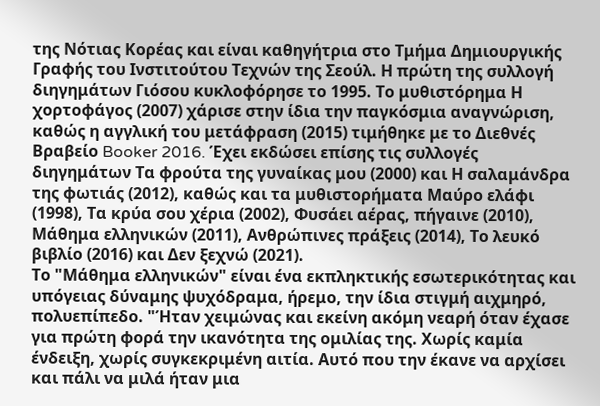της Νότιας Κορέας και είναι καθηγήτρια στο Τμήμα Δημιουργικής Γραφής του Ινστιτούτου Τεχνών της Σεούλ. Η πρώτη της συλλογή διηγημάτων Γιόσου κυκλοφόρησε το 1995. Το μυθιστόρημα Η χορτοφάγος (2007) χάρισε στην ίδια την παγκόσμια αναγνώριση, καθώς η αγγλική του μετάφραση (2015) τιμήθηκε με το Διεθνές Βραβείο Booker 2016. Έχει εκδώσει επίσης τις συλλογές διηγημάτων Τα φρούτα της γυναίκας μου (2000) και Η σαλαμάνδρα της φωτιάς (2012), καθώς και τα μυθιστορήματα Μαύρο ελάφι (1998), Τα κρύα σου χέρια (2002), Φυσάει αέρας, πήγαινε (2010), Μάθημα ελληνικών (2011), Ανθρώπινες πράξεις (2014), Το λευκό βιβλίο (2016) και Δεν ξεχνώ (2021).
Το "Μάθημα ελληνικών" είναι ένα εκπληκτικής εσωτερικότητας και υπόγειας δύναμης ψυχόδραμα, ήρεμο, την ίδια στιγμή αιχμηρό, πολυεπίπεδο. "Ήταν χειμώνας και εκείνη ακόμη νεαρή όταν έχασε για πρώτη φορά την ικανότητα της ομιλίας της. Χωρίς καμία ένδειξη, χωρίς συγκεκριμένη αιτία. Αυτό που την έκανε να αρχίσει και πάλι να μιλά ήταν μια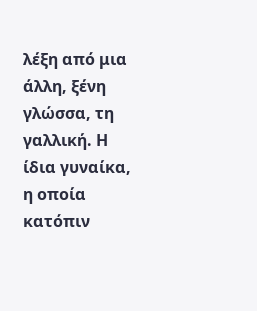λέξη από μια άλλη, ξένη γλώσσα, τη γαλλική. Η ίδια γυναίκα, η οποία κατόπιν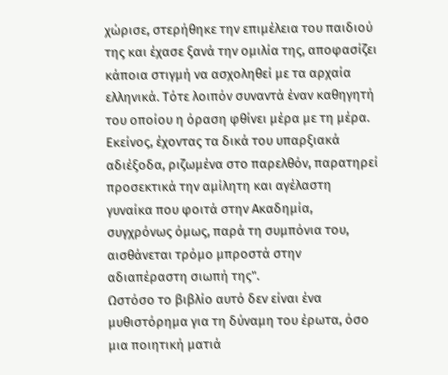χώρισε, στερήθηκε την επιμέλεια του παιδιού της και έχασε ξανά την ομιλία της, αποφασίζει κάποια στιγμή να ασχοληθεί με τα αρχαία ελληνικά. Τότε λοιπόν συναντά έναν καθηγητή του οποίου η όραση φθίνει μέρα με τη μέρα. Εκείνος, έχοντας τα δικά του υπαρξιακά αδιέξοδα, ριζωμένα στο παρελθόν, παρατηρεί προσεκτικά την αμίλητη και αγέλαστη γυναίκα που φοιτά στην Ακαδημία, συγχρόνως όμως, παρά τη συμπόνια του, αισθάνεται τρόμο μπροστά στην αδιαπέραστη σιωπή της".
Ωστόσο το βιβλίο αυτό δεν είναι ένα μυθιστόρημα για τη δύναμη του έρωτα, όσο μια ποιητική ματιά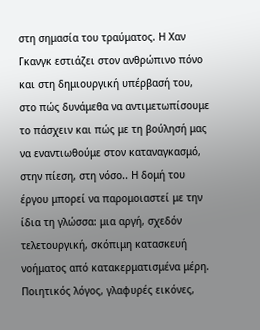στη σημασία του τραύματος. Η Χαν Γκανγκ εστιάζει στον ανθρώπινο πόνο και στη δημιουργική υπέρβασή του, στο πώς δυνάμεθα να αντιμετωπίσουμε το πάσχειν και πώς με τη βούλησή μας να εναντιωθούμε στον καταναγκασμό, στην πίεση, στη νόσο.. Η δομή του έργου μπορεί να παρομοιαστεί με την ίδια τη γλώσσα: μια αργή, σχεδόν τελετουργική, σκόπιμη κατασκευή νοήματος από κατακερματισμένα μέρη. Ποιητικός λόγος, γλαφυρές εικόνες,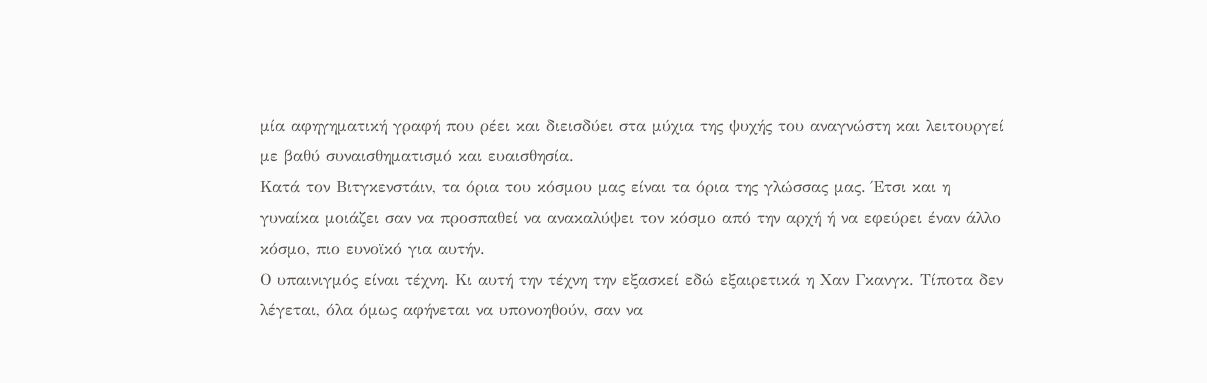μία αφηγηματική γραφή που ρέει και διεισδύει στα μύχια της ψυχής του αναγνώστη και λειτουργεί με βαθύ συναισθηματισμό και ευαισθησία.
Κατά τον Βιτγκενστάιν, τα όρια του κόσμου μας είναι τα όρια της γλώσσας μας. Έτσι και η γυναίκα μοιάζει σαν να προσπαθεί να ανακαλύψει τον κόσμο από την αρχή ή να εφεύρει έναν άλλο κόσμο, πιο ευνοϊκό για αυτήν.
Ο υπαινιγμός είναι τέχνη. Κι αυτή την τέχνη την εξασκεί εδώ εξαιρετικά η Χαν Γκανγκ. Τίποτα δεν λέγεται, όλα όμως αφήνεται να υπονοηθούν, σαν να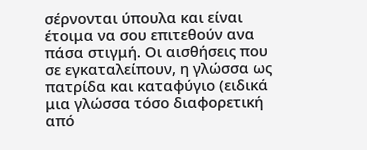σέρνονται ύπουλα και είναι έτοιμα να σου επιτεθούν ανα πάσα στιγμή. Οι αισθήσεις που σε εγκαταλείπουν, η γλώσσα ως πατρίδα και καταφύγιο (ειδικά μια γλώσσα τόσο διαφορετική από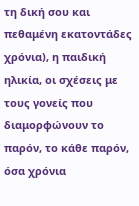τη δική σου και πεθαμένη εκατοντάδες χρόνια), η παιδική ηλικία, οι σχέσεις με τους γονείς που διαμορφώνουν το παρόν, το κάθε παρόν, όσα χρόνια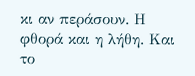κι αν περάσουν. Η φθορά και η λήθη. Και το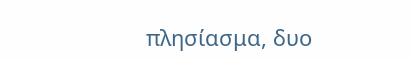πλησίασμα, δυο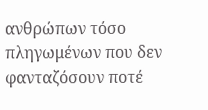ανθρώπων τόσο πληγωμένων που δεν φανταζόσουν ποτέ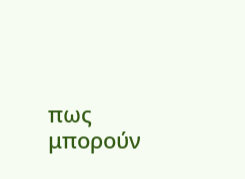πως μπορούν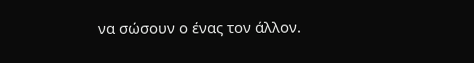να σώσουν ο ένας τον άλλον.